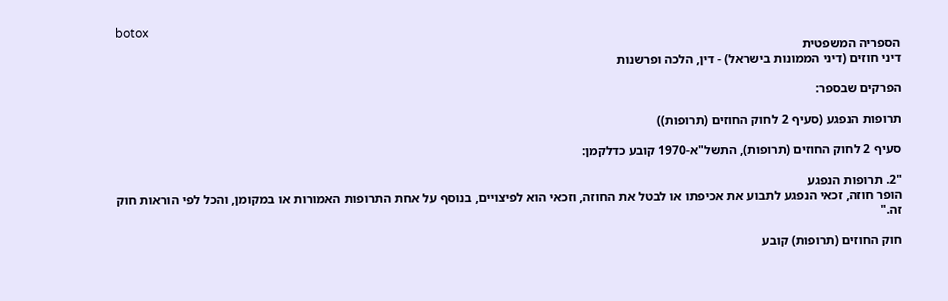botox
הספריה המשפטית
דיני חוזים (דיני הממונות בישראל) - דין, הלכה ופרשנות

הפרקים שבספר:

תרופות הנפגע (סעיף 2 לחוק החוזים (תרופות))

סעיף 2 לחוק החוזים (תרופות), התשל"א-1970 קובע כדלקמן:

"2. תרופות הנפגע
הופר חוזה, זכאי הנפגע לתבוע את אכיפתו או לבטל את החוזה, וזכאי הוא לפיצויים, בנוסף על אחת התרופות האמורות או במקומן, והכל לפי הוראות חוק זה."

חוק החוזים (תרופות) קובע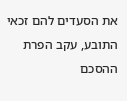את הסעדים להם זכאי התובע, עקב הפרת ההסכם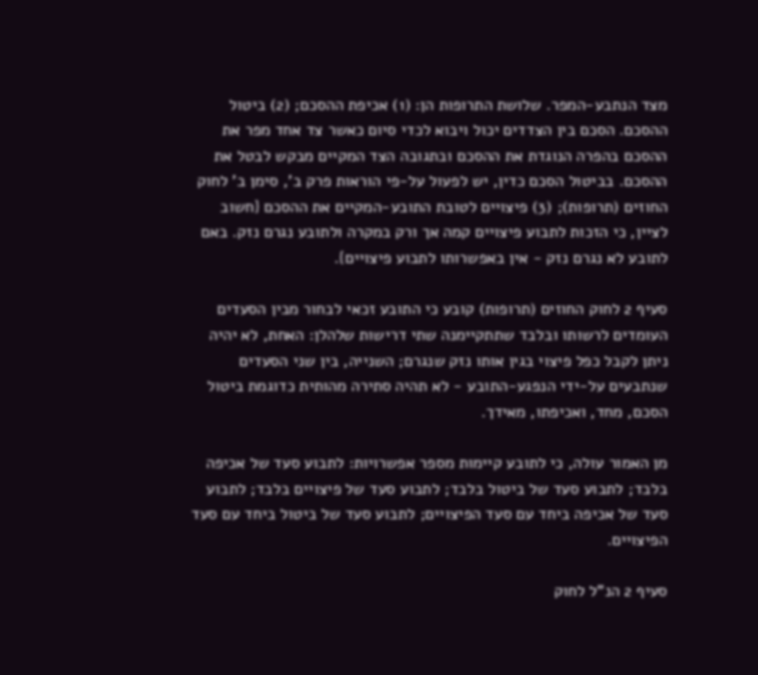מצד הנתבע-המפר. שלושת התרופות הן: (1) אכיפת ההסכם; (2) ביטול ההסכם. הסכם בין הצדדים יכול ויבוא לכדי סיום כאשר צד אחד מפר את ההסכם בהפרה הנוגדת את ההסכם ובתגובה הצד המקיים מבקש לבטל את ההסכם. בביטול הסכם כדין, יש לפעול על-פי הוראות פרק ב', סימן ב' לחוק החוזים (תרופות); (3) פיצויים לטובת התובע-המקיים את ההסכם {חשוב לציין, כי הזכות לתבוע פיצויים קמה אך ורק במקרה ולתובע נגרם נזק. באם לתובע לא נגרם נזק - אין באפשרותו לתבוע פיצויים}.

סעיף 2 לחוק החוזים (תרופות) קובע כי התובע זכאי לבחור מבין הסעדים העומדים לרשותו ובלבד שתתקיימנה שתי דרישות שלהלן: האחת, לא יהיה ניתן לקבל כפל פיצוי בגין אותו נזק שנגרם; השנייה, בין שני הסעדים שנתבעים על-ידי הנפגע-התובע - לא תהיה סתירה מהותית כדוגמת ביטול הסכם, מחד, ואכיפתו, מאידך.

מן האמור עולה, כי לתובע קיימות מספר אפשרויות: לתבוע סעד של אכיפה בלבד; לתבוע סעד של ביטול בלבד; לתבוע סעד של פיצויים בלבד; לתבוע סעד של אכיפה ביחד עם סעד הפיצויים; לתבוע סעד של ביטול ביחד עם סעד הפיצויים.

סעיף 2 הנ"ל לחוק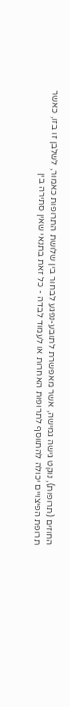החוזים (תרופות), נוקט גישה גמישה, אשר מאפשרת לתובע-נפגע לבחור בין שלושת התרופות כאמור, לשלבן זו בזו, כאשר תרופת הפיצויים יכולה להתווסף לתרופות האחרות או לעמוד לבדה - כל זאת בתנאי שאין סתירה בין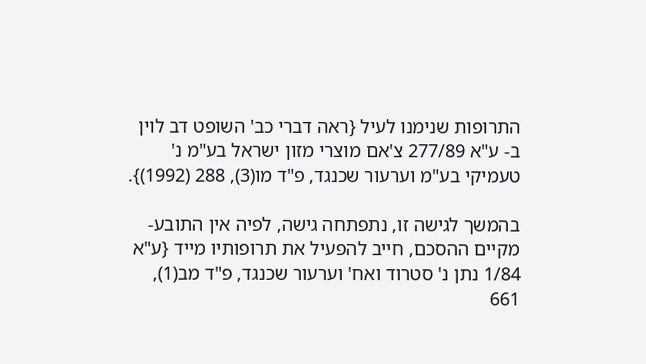התרופות שנימנו לעיל {ראה דברי כב' השופט דב לוין ב- ע"א 277/89 צ'אם מוצרי מזון ישראל בע"מ נ' טעמיקי בע"מ וערעור שכנגד, פ"ד מו(3), 288 (1992)}.

בהמשך לגישה זו, נתפתחה גישה, לפיה אין התובע-מקיים ההסכם, חייב להפעיל את תרופותיו מייד {ע"א 1/84 נתן נ' סטרוד ואח' וערעור שכנגד, פ"ד מב(1), 661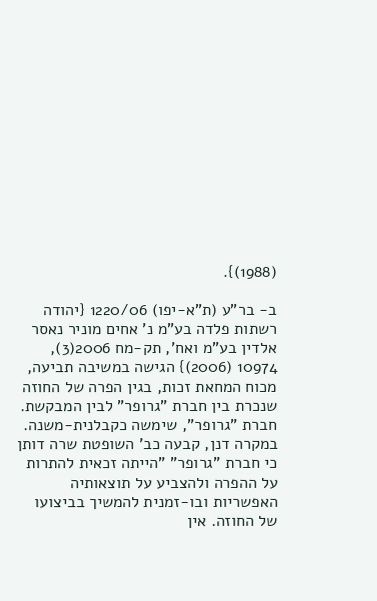(1988)}.

ב- בר"ע (ת"א-יפו) 1220/06 {יהודה רשתות פלדה בע"מ נ' אחים מוניר נאסר אלדין בע"מ ואח', תק-מח 2006(3), 10974 (2006)} הגישה במשיבה תביעה, מכוח המחאת זכות, בגין הפרה של החוזה שנכרת בין חברת "גרופר" לבין המבקשת. חברת "גרופר", שימשה כקבלנית-משנה. במקרה דנן, קבעה כב' השופטת שרה דותן כי חברת "גרופר" "הייתה זכאית להתרות על ההפרה ולהצביע על תוצאותיה האפשריות ובו-זמנית להמשיך בביצועו של החוזה. אין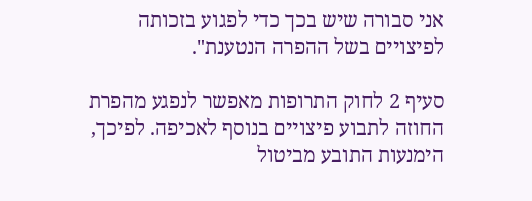אני סבורה שיש בכך כדי לפגוע בזכותה לפיצויים בשל ההפרה הנטענת".

סעיף 2 לחוק התרופות מאפשר לנפגע מהפרת החוזה לתבוע פיצויים בנוסף לאכיפה. לפיכך, הימנעות התובע מביטול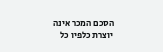הסכם המכר אינה יוצרת כלפיו כל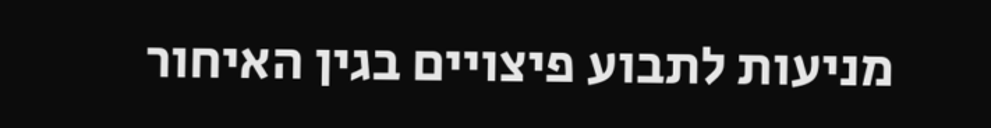מניעות לתבוע פיצויים בגין האיחור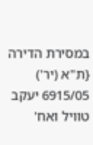במסירת הדירה {ת"א (יר') 6915/05 יעקב טוויל ואח'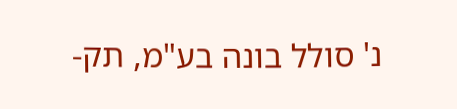נ' סולל בונה בע"מ, תק-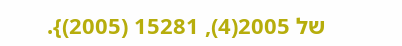של 2005(4), 15281 (2005)}.